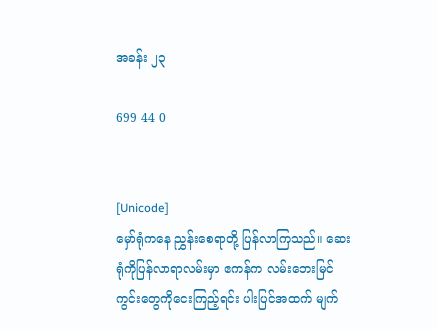အခန်း ၂၃

699 44 0


[Unicode]
မှော်ရုံကနေ ညွှန်းစေရာတို့ ပြန်လာကြသည်။ ဆေးရုံကိုပြန်လာရာလမ်းမှာ ဧကန်က လမ်းဘေးမြင်ကွင်းတွေကိုငေးကြည့်ရင်း ပါးပြင်အထက် မျက်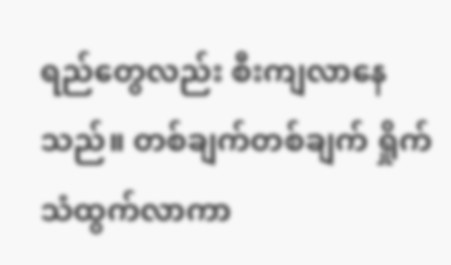ရည်တွေလည်း စီးကျလာနေသည်။ တစ်ချက်တစ်ချက် ရှိုက်သံထွက်လာကာ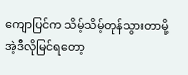ကျောပြင်က သိမ့်သိမ့်တုန်သွားတာမို့ အဲ့ဒီလိုမြင်ရတော့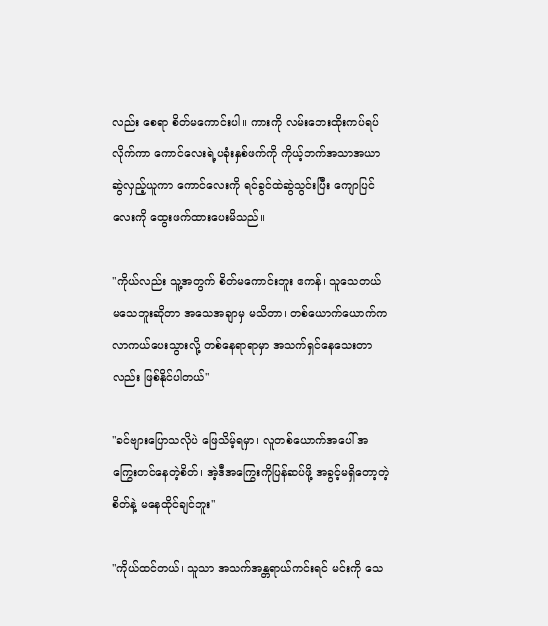လည်း စေရာ စိတ်မကောင်းပါ။ ကားကို လမ်းဘေးထိုးကပ်ရပ်လိုက်ကာ ကောင်လေးရဲ့ပခုံးနှစ်ဖက်ကို ကိုယ့်ဘက်အသာအယာ ဆွဲလှည့်ယူကာ ကောင်လေးကို ရင်ခွင်ထဲဆွဲသွင်းပြီး ကျောပြင်လေးကို ထွေးဖက်ထားပေးမိသည်။

"ကိုယ်လည်း သူ့အတွက် စိတ်မကောင်းဘူး ဧကန်၊ သူသေတယ် မသေဘူးဆိုတာ အသေအချာမှ မသိတာ၊ တစ်ယောက်ယောက်က လာကယ်ပေးသွားလို့ တစ်နေရာရာမှာ အသက်ရှင်နေသေးတာလည်း ဖြစ်နိုင်ပါတယ်"

"ခင်ဗျားပြောသလိုပဲ ဖြေသိမ့်ရမှာ၊ လူတစ်ယောက်အပေါ် အကြွေးတင်နေတဲ့စိတ်၊ အဲ့ဒီအကြွေးကိုပြန်ဆပ်ဖို့ အခွင့်မရှိတော့တဲ့စိတ်နဲ့ မနေထိုင်ချင်ဘူး"

"ကိုယ်ထင်တယ်၊ သူသာ အသက်အန္တရာယ်ကင်းရင် မင်းကို သေ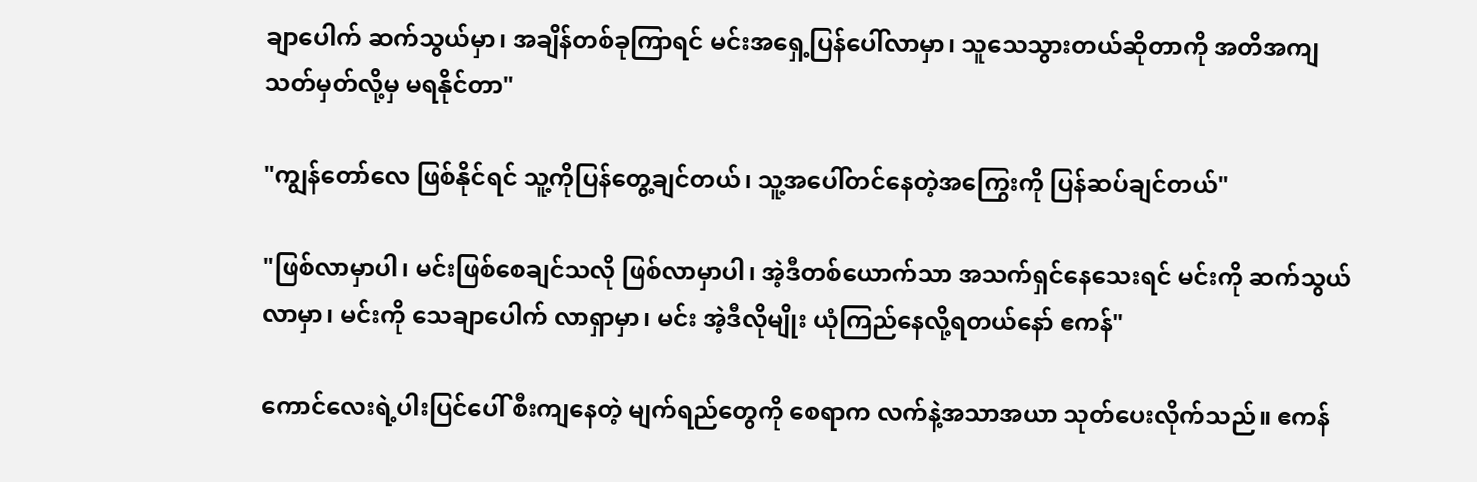ချာပေါက် ဆက်သွယ်မှာ၊ အချိန်တစ်ခုကြာရင် မင်းအရှေ့ပြန်ပေါ်လာမှာ၊ သူသေသွားတယ်ဆိုတာကို အတိအကျ သတ်မှတ်လို့မှ မရနိုင်တာ"

"ကျွန်တော်လေ ဖြစ်နိုင်ရင် သူ့ကိုပြန်တွေ့ချင်တယ်၊ သူ့အပေါ်တင်နေတဲ့အကြွေးကို ပြန်ဆပ်ချင်တယ်"

"ဖြစ်လာမှာပါ၊ မင်းဖြစ်စေချင်သလို ဖြစ်လာမှာပါ၊ အဲ့ဒီတစ်ယောက်သာ အသက်ရှင်နေသေးရင် မင်းကို ဆက်သွယ်လာမှာ၊ မင်းကို သေချာပေါက် လာရှာမှာ၊ မင်း အဲ့ဒီလိုမျိုး ယုံကြည်နေလို့ရတယ်နော် ဧကန်"

ကောင်လေးရဲ့ပါးပြင်ပေါ် စီးကျနေတဲ့ မျက်ရည်တွေကို စေရာက လက်နဲ့အသာအယာ သုတ်ပေးလိုက်သည်။ ဧကန်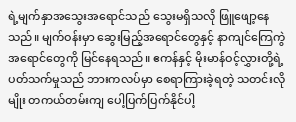ရဲ့မျက်နှာအသွေးအရောင်သည် သွေးမရှိသလို ဖြူဖျော့နေသည်။ မျက်ဝန်းမှာ ဆွေးမြည့်အရောင်တွေနှင့် နာကျင်ကြေကွဲအရောင်တွေကို မြင်နေရသည်။ ဧကန်နှင့် မိုးမာန်ဝင့်လွှားတို့ရဲ့ပတ်သက်မှုသည် ဘားကလပ်မှာ စေရာကြားခဲ့ရတဲ့ သတင်းလိုမျိုး တကယ်တမ်းကျ ပေါ့ပြက်ပြက်နိုင်ပါ့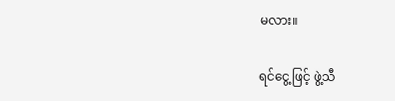မလား။

ရင်ငွေ့ဖြင့် ဖွဲ့သီ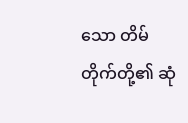သော တိမ်တိုက်တို့၏ ဆုံ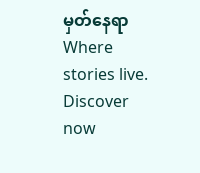မှတ်နေရာWhere stories live. Discover now